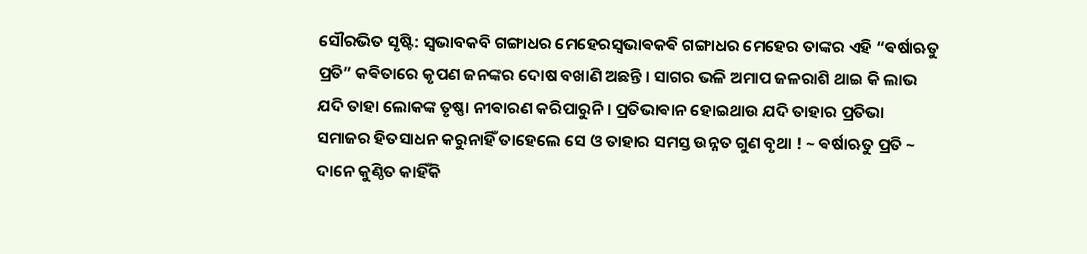ସୌରଭିତ ସୃଷ୍ଟି: ସ୍ବଭାବକବି ଗଙ୍ଗାଧର ମେହେରସ୍ଵଭାଵକଵି ଗଙ୍ଗାଧର ମେହେର ତାଙ୍କର ଏହି “ଵର୍ଷାଋତୁ ପ୍ରତି” କଵିତାରେ କୃପଣ ଜନଙ୍କର ଦୋଷ ବଖାଣି ଅଛନ୍ତି । ସାଗର ଭଳି ଅମାପ ଜଳରାଶି ଥାଇ କି ଲାଭ ଯଦି ତାହା ଲୋକଙ୍କ ତୃଷ୍ଣା ନୀଵାରଣ କରିପାରୁନି । ପ୍ରତିଭାଵାନ ହୋଇଥାଉ ଯଦି ତାହାର ପ୍ରତିଭା ସମାଜର ହିତସାଧନ କରୁନାହିଁ ତାହେଲେ ସେ ଓ ତାହାର ସମସ୍ତ ଉନ୍ନତ ଗୁଣ ବୃଥା ! ~ ଵର୍ଷାଋତୁ ପ୍ରତି ~ ଦାନେ କୁଣ୍ଠିତ କାହିଁକି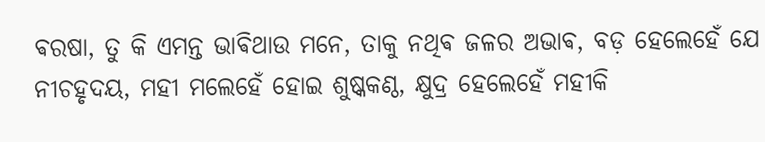ଵରଷା, ତୁ କି ଏମନ୍ତ ଭାଵିଥାଉ ମନେ, ତାକୁ ନଥିଵ ଜଳର ଅଭାଵ, ବଡ଼ ହେଲେହେଁ ଯେ ନୀଚହୃଦୟ, ମହୀ ମଲେହେଁ ହୋଇ ଶୁଷ୍କକଣ୍ଠ, କ୍ଷୁଦ୍ର ହେଲେହେଁ ମହୀକି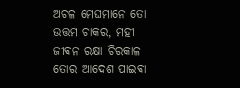ଅଚଳ ମେଘମାନେ ତୋ ଉତ୍ତମ ଚାକର, ମହୀ ଜୀଵନ ରକ୍ଷା ଚିରକାଳ ତୋର ଆଦେଶ ପାଇଵା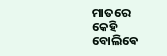ମାତରେ କେହି ବୋଲିଵେ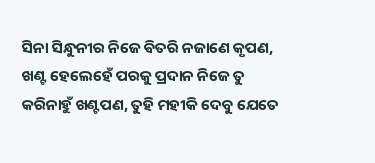ସିନା ସିନ୍ଧୁନୀର ନିଜେ ଵିତରି ନଜାଣେ କୃପଣ, ଖଣ୍ଟ ହେଲେହେଁ ପରକୁ ପ୍ରଦାନ ନିଜେ ତୁ କରିନାହୁଁ ଖଣ୍ଟପଣ, ତୁହି ମହୀକି ଦେବୁ ଯେତେ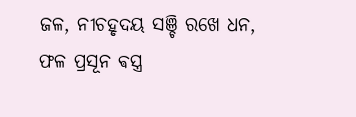ଜଳ, ନୀଚହୃଦୟ ସଞ୍ଚି ରଖେ ଧନ, ଫଳ ପ୍ରସୂନ ଵସ୍ତ୍ର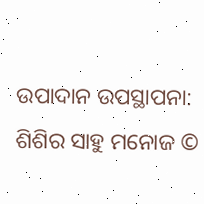ଉପାଦାନ ଉପସ୍ଥାପନା: ଶିଶିର ସାହୁ ମନୋଜ ©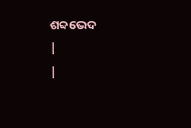ଶବ୍ଦଭେଦ
|
|